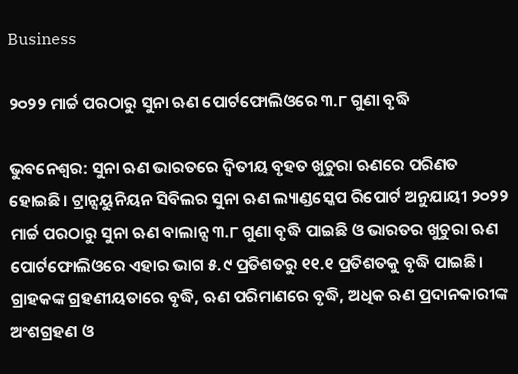Business

୨୦୨୨ ମାର୍ଚ୍ଚ ପରଠାରୁ ସୁନା ଋଣ ପୋର୍ଟଫୋଲିଓରେ ୩.୮ ଗୁଣା ବୃଦ୍ଧି

ଭୁବନେଶ୍ୱର: ସୁନା ଋଣ ଭାରତରେ ଦ୍ୱିତୀୟ ବୃହତ ଖୁଚୁରା ଋଣରେ ପରିଣତ ହୋଇଛି। ଟ୍ରାନ୍ସୟୁନିୟନ ସିବିଲର ସୁନା ଋଣ ଲ୍ୟାଣ୍ଡସ୍କେପ ରିପୋର୍ଟ ଅନୁଯାୟୀ ୨୦୨୨ ମାର୍ଚ୍ଚ ପରଠାରୁ ସୁନା ଋଣ ବାଲାନ୍ସ ୩.୮ ଗୁଣା ବୃଦ୍ଧି ପାଇଛି ଓ ଭାରତର ଖୁଚୁରା ଋଣ ପୋର୍ଟଫୋଲିଓରେ ଏହାର ଭାଗ ୫.୯ ପ୍ରତିଶତରୁ ୧୧.୧ ପ୍ରତିଶତକୁ ବୃଦ୍ଧି ପାଇଛି। ଗ୍ରାହକଙ୍କ ଗ୍ରହଣୀୟତାରେ ବୃଦ୍ଧି, ଋଣ ପରିମାଣରେ ବୃଦ୍ଧି, ଅଧିକ ଋଣ ପ୍ରଦାନକାରୀଙ୍କ ଅଂଶଗ୍ରହଣ ଓ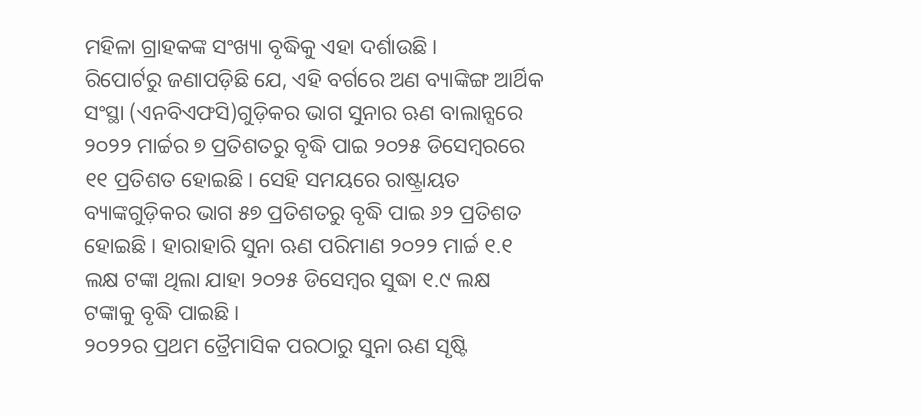ମହିଳା ଗ୍ରାହକଙ୍କ ସଂଖ୍ୟା ବୃଦ୍ଧିକୁ ଏହା ଦର୍ଶାଉଛି।
ରିପୋର୍ଟରୁ ଜଣାପଡ଼ିଛି ଯେ, ଏହି ବର୍ଗରେ ଅଣ ବ୍ୟାଙ୍କିଙ୍ଗ ଆର୍ଥିକ ସଂସ୍ଥା (ଏନବିଏଫସି)ଗୁଡ଼ିକର ଭାଗ ସୁନାର ଋଣ ବାଲାନ୍ସରେ ୨୦୨୨ ମାର୍ଚ୍ଚର ୭ ପ୍ରତିଶତରୁ ବୃଦ୍ଧି ପାଇ ୨୦୨୫ ଡିସେମ୍ବରରେ ୧୧ ପ୍ରତିଶତ ହୋଇଛି। ସେହି ସମୟରେ ରାଷ୍ଟ୍ରାୟତ ବ୍ୟାଙ୍କଗୁଡ଼ିକର ଭାଗ ୫୭ ପ୍ରତିଶତରୁ ବୃଦ୍ଧି ପାଇ ୬୨ ପ୍ରତିଶତ ହୋଇଛି। ହାରାହାରି ସୁନା ଋଣ ପରିମାଣ ୨୦୨୨ ମାର୍ଚ୍ଚ ୧.୧ ଲକ୍ଷ ଟଙ୍କା ଥିଲା ଯାହା ୨୦୨୫ ଡିସେମ୍ବର ସୁଦ୍ଧା ୧.୯ ଲକ୍ଷ ଟଙ୍କାକୁ ବୃଦ୍ଧି ପାଇଛି।
୨୦୨୨ର ପ୍ରଥମ ତ୍ରୈମାସିକ ପରଠାରୁ ସୁନା ଋଣ ସୃଷ୍ଟି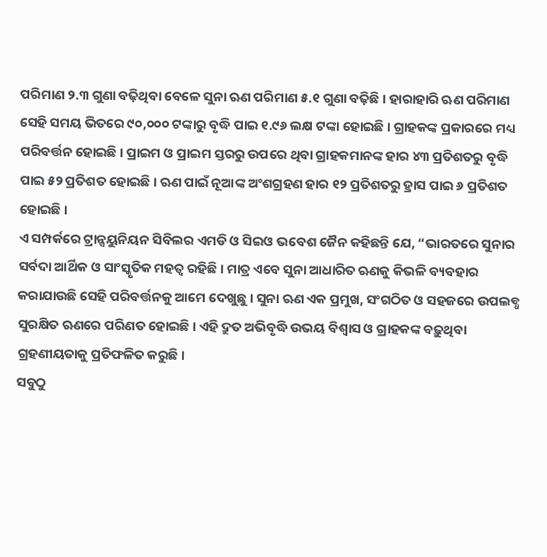ପରିମାଣ ୨.୩ ଗୁଣା ବଢ଼ିଥିବା ବେଳେ ସୁନା ଋଣ ପରିମାଣ ୫.୧ ଗୁଣା ବଢ଼ିଛି। ହାରାହାରି ଋଣ ପରିମାଣ ସେହି ସମୟ ଭିତରେ ୯୦,୦୦୦ ଟଙ୍କାରୁ ବୃଦ୍ଧି ପାଇ ୧.୯୬ ଲକ୍ଷ ଟଙ୍କା ହୋଇଛି। ଗ୍ରାହକଙ୍କ ପ୍ରକାରରେ ମଧ୍ୟ ପରିବର୍ତ୍ତନ ହୋଇଛି। ପ୍ରାଇମ ଓ ପ୍ରାଇମ ସ୍ତରରୁ ଉପରେ ଥିବା ଗ୍ରାହକମାନଙ୍କ ହାର ୪୩ ପ୍ରତିଶତରୁ ବୃଦ୍ଧି ପାଇ ୫୨ ପ୍ରତିଶତ ହୋଇଛି। ଋଣ ପାଇଁ ନୂଆଙ୍କ ଅଂଶଗ୍ରହଣ ହାର ୧୨ ପ୍ରତିଶତରୁ ହ୍ରାସ ପାଇ ୬ ପ୍ରତିଶତ ହୋଇଛି।
ଏ ସମ୍ପର୍କରେ ଟ୍ରାନ୍ସୟୁନିୟନ ସିବିଲର ଏମଡି ଓ ସିଇଓ ଭବେଶ ଜୈନ କହିଛନ୍ତି ଯେ, “ଭାରତରେ ସୁନାର ସର୍ବଦା ଆର୍ଥିକ ଓ ସାଂସ୍କୃତିକ ମହତ୍ୱ ରହିଛି। ମାତ୍ର ଏବେ ସୁନା ଆଧାରିତ ଋଣକୁ କିଭଳି ବ୍ୟବହାର କରାଯାଉଛି ସେହି ପରିବର୍ତ୍ତନକୁ ଆମେ ଦେଖୁଛୁ। ସୁନା ଋଣ ଏକ ପ୍ରମୁଖ, ସଂଗଠିତ ଓ ସହଜରେ ଉପଲବ୍ଧ ସୁରକ୍ଷିତ ଋଣରେ ପରିଣତ ହୋଇଛି। ଏହି ଦ୍ରୁତ ଅଭିବୃଦ୍ଧି ଉଭୟ ବିଶ୍ୱାସ ଓ ଗ୍ରାହକଙ୍କ ବଢ଼ୁଥିବା ଗ୍ରହଣୀୟତାକୁ ପ୍ରତିଫଳିତ କରୁଛି।
ସବୁଠୁ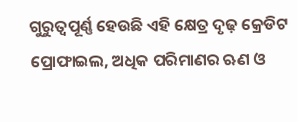ଗୁରୁତ୍ୱପୂର୍ଣ୍ଣ ହେଉଛି ଏହି କ୍ଷେତ୍ର ଦୃଢ଼ କ୍ରେଡିଟ ପ୍ରୋଫାଇଲ, ଅଧିକ ପରିମାଣର ଋଣ ଓ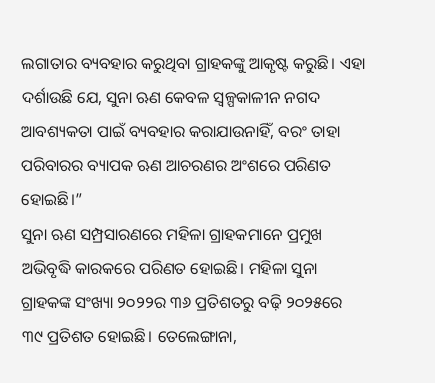ଲଗାତାର ବ୍ୟବହାର କରୁଥିବା ଗ୍ରାହକଙ୍କୁ ଆକୃଷ୍ଟ କରୁଛି। ଏହା ଦର୍ଶାଉଛି ଯେ, ସୁନା ଋଣ କେବଳ ସ୍ୱଳ୍ପକାଳୀନ ନଗଦ ଆବଶ୍ୟକତା ପାଇଁ ବ୍ୟବହାର କରାଯାଉନାହିଁ, ବରଂ ତାହା ପରିବାରର ବ୍ୟାପକ ଋଣ ଆଚରଣର ଅଂଶରେ ପରିଣତ ହୋଇଛି।”
ସୁନା ଋଣ ସମ୍ପ୍ରସାରଣରେ ମହିଳା ଗ୍ରାହକମାନେ ପ୍ରମୁଖ ଅଭିବୃଦ୍ଧି କାରକରେ ପରିଣତ ହୋଇଛି। ମହିଳା ସୁନା ଗ୍ରାହକଙ୍କ ସଂଖ୍ୟା ୨୦୨୨ର ୩୬ ପ୍ରତିଶତରୁ ବଢ଼ି ୨୦୨୫ରେ ୩୯ ପ୍ରତିଶତ ହୋଇଛି। ତେଲେଙ୍ଗାନା,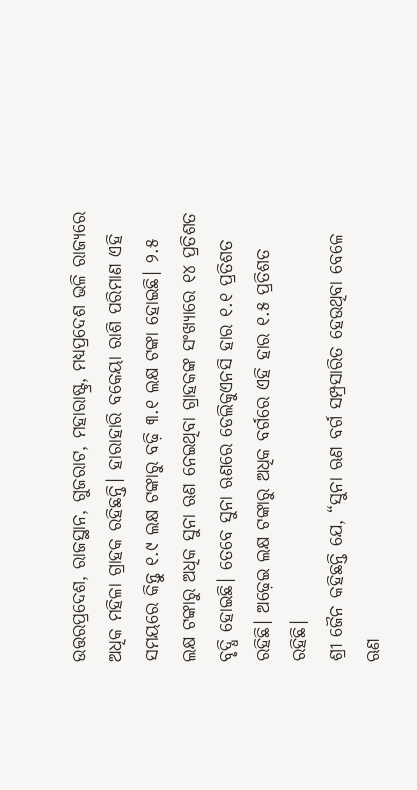ଉତ୍ତରପ୍ରଦେଶ, ରାଜସ୍ଥାନ, ଗୁଜରାଟ, ମହାରାଷ୍ଟ୍ର, ମଧ୍ୟପ୍ରଦେଶ ଭଳି ରାଜ୍ୟରେ ଅଧିକ ମହିଳା ଗ୍ରାହକ ରହିଛନ୍ତି। ହାରାହାରି ବକେୟା ରାଶି ପରିମାଣ ଏହି ସମୟରେ କିନ୍ତୁ ୧.୯ ଲକ୍ଷ ଟଙ୍କାରୁ ବଢ଼ି ୩.୧ ଲକ୍ଷ ଟଙ୍କା ହୋଇଛି। ୨.୫ ଲକ୍ଷ ଟଙ୍କାରୁ ଅଧିକ ସୁନା ଋଣ ନେଇଥିବା ଗ୍ରାହକଙ୍କ ସଂଖ୍ୟାରେ ୧୪ ପ୍ରତିଶତ ବୃଦ୍ଧି ହୋଇଛି। ତେବେ ସୁନା ଋଣରେ ଡେଲିକୁଏନସି ହାର ୧.୧ ପ୍ରତିଶତ ରହିଛି। ଅଢ଼େଇ ଲକ୍ଷ ଟଙ୍କାରୁ ଅଧିକ ବର୍ଗରେ ଏହି ହାର ୧.୫ ପ୍ରତିଶତ ରହିଛି।
ଶ୍ରୀ ଜୈନ କହିଛନ୍ତି ଯେ, “ସୁନା ଋଣ ବର୍ଗ ସମ୍ପ୍ରସାରିତ ହେଉଥିବା ବେଳେ ଋଣ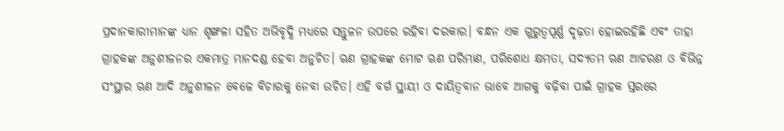ପ୍ରଦାନକାରୀମାନଙ୍କ ଧ୍ୟାନ ଶୃଙ୍ଖଳା ସହିତ ଅଭିବୃଦ୍ଧି ମଧ୍ୟରେ ସନ୍ତୁଳନ ଉପରେ ରହିବା ଦରକାର। ବନ୍ଧନ ଏକ ଗୁରୁତ୍ୱପୂର୍ଣ୍ଣ ଦୃଢ଼ତା ହୋଇରହିଛି ଏବଂ ତାହା ଗ୍ରାହକଙ୍କ ଅନୁଶୀଳନର ଏକମାତ୍ର ମାନଦଣ୍ଡ ହେବା ଅନୁଚିତ। ଋଣ ଗ୍ରାହକଙ୍କ ମୋଟ ଋଣ ପରିମାଣ, ପରିଶୋଧ କ୍ଷମତା, ସଦ୍ୟତମ ଋଣ ଆଚରଣ ଓ ବିଭିନ୍ନ ସଂସ୍ଥାର ଋଣ ଆଦି ଅନୁଶୀଳନ ବେଳେ ବିଚାରକୁ ନେବା ଉଚିତ। ଏହି ବର୍ଗ ସ୍ଥାୟୀ ଓ ଦାୟିତ୍ୱବାନ ଭାବେ ଆଗକୁ ବଢ଼ିବା ପାଇଁ ଗ୍ରାହକ ସ୍ତରରେ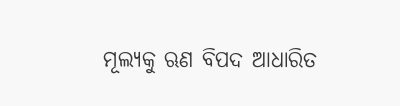ମୂଲ୍ୟକୁ ଋଣ ବିପଦ ଆଧାରିତ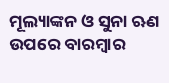ମୂଲ୍ୟାଙ୍କନ ଓ ସୁନା ଋଣ ଉପରେ ବାରମ୍ବାର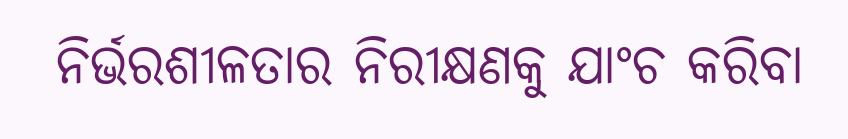ନିର୍ଭରଶୀଳତାର ନିରୀକ୍ଷଣକୁ ଯାଂଚ କରିବା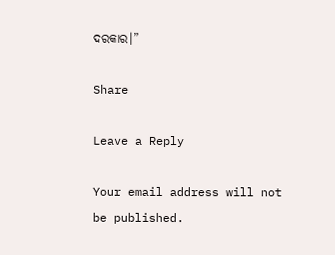ଦରକାର।”

Share

Leave a Reply

Your email address will not be published.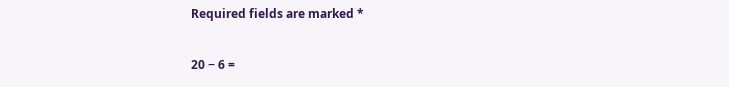Required fields are marked *

20 − 6 =